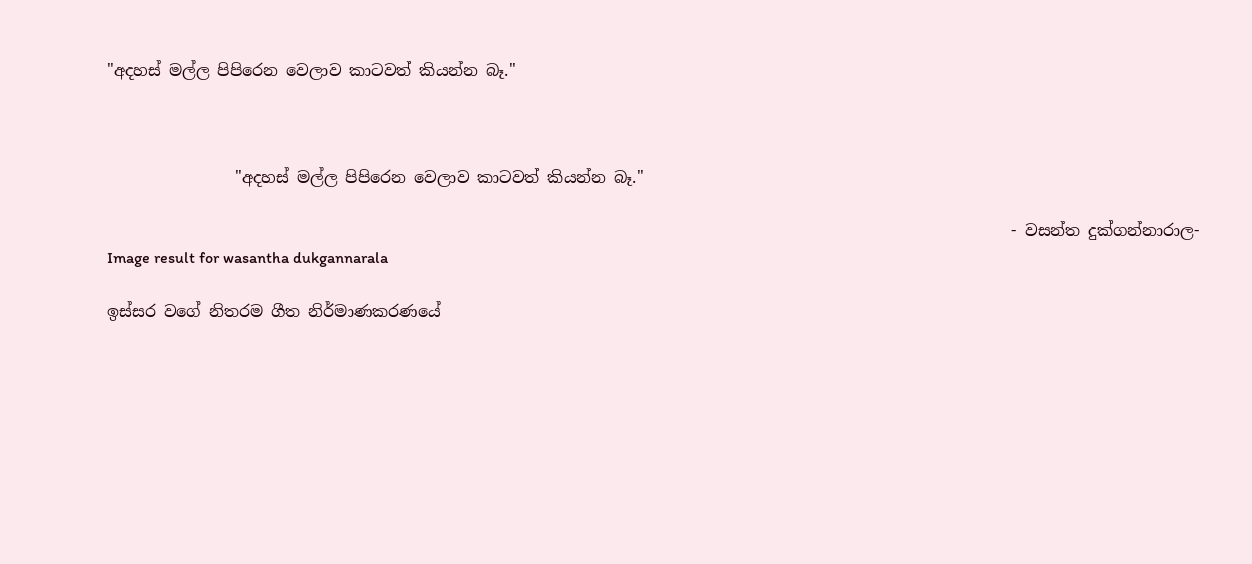"අදහස් මල්ල පිපිරෙන වෙලාව කාටවත් කියන්න බෑ."



                "අදහස් මල්ල පිපිරෙන වෙලාව කාටවත් කියන්න බෑ."

                                                                                                                 - වසන්ත දුක්ගන්නාරාල-
Image result for wasantha dukgannarala

ඉස්සර වගේ නිතරම ගීත නිර්මාණකරණයේ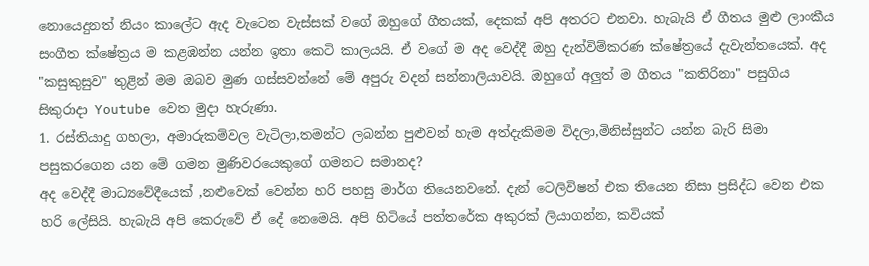නොයෙදුනත් නියං කාලේට ඇද වැටෙන වැස්සක් වගේ ඔහුගේ ගීතයක්, දෙකක් අපි අතරට එනවා. හැබැයි ඒ ගීතය මුළු ලාංකීය සංගීත ක්ෂේත්‍රය ම කළඹන්න යන්න ඉතා කෙටි කාලයයි. ඒ වගේ ම අද වෙද්දී ඔහු දැන්විම්කරණ ක්ෂේත්‍රයේ දැවැන්තයෙක්. අද  "කසුකුසුව" තුළින් මම ඔබව මුණ ගස්සවන්නේ මේ අපුරු වදන් සන්නාලියාවයි. ඔහුගේ අලුත් ම ගීතය "කතිරිනා" පසුගිය සිකුරාදා Youtube වෙත මුදා හැරුණා.
1. රස්තියාදු ගහලා, අමාරුකම්වල වැටිලා,තමන්ට ලබන්න පුළුවන් හැම අත්දැකිමම විදලා,මිනිස්සුන්ට යන්න බැරි සිමා පසුකරගෙන යන මේ ගමන මුණිවරයෙකුගේ ගමනට සමානද?
අද වෙද්දී මාධ්‍යවේදීයෙක් ,නළුවෙක් වෙන්න හරි පහසු මාර්ග තියෙනවනේ. දැන් ටෙලිවිෂන් එක තියෙන නිසා ප්‍රසිද්ධ වෙන එක හරි ලේසියි. හැබැයි අපි කෙරුවේ ඒ දේ නෙමෙයි. අපි හිටියේ පත්තරේක අකුරක් ලියාගන්න, කවියක්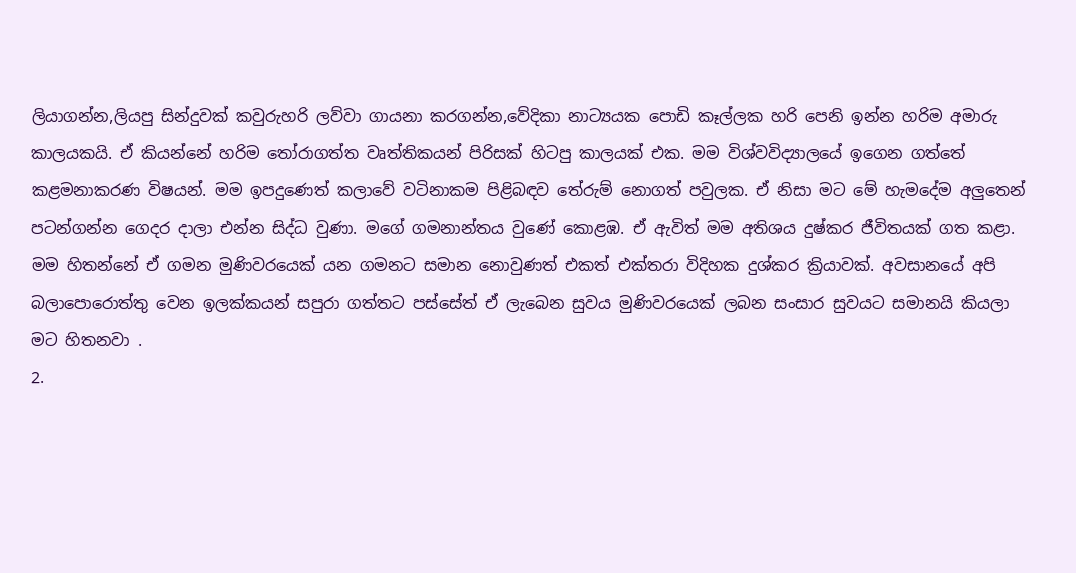ලියාගන්න,ලියපු සින්දුවක් කවුරුහරි ලව්වා ගායනා කරගන්න,වේදිකා නාට්‍යයක පොඩි කෑල්ලක හරි පෙනි ඉන්න හරිම අමාරු කාලයකයි. ඒ කියන්නේ හරිම තෝරාගත්ත වෘත්තිකයන් පිරිසක් හිටපු කාලයක් එක. මම විශ්වවිද්‍යාලයේ ඉගෙන ගත්තේ කළමනාකරණ විෂයන්. මම ඉපදුණෙත් කලාවේ වටිනාකම පිළිබඳව තේරුම් නොගත් පවුලක. ඒ නිසා මට මේ හැමදේම අලුතෙන් පටන්ගන්න ගෙදර දාලා එන්න සිද්ධ වුණා. මගේ ගමනාන්තය වුණේ කොළඹ. ඒ ඇවිත් මම අතිශය දුෂ්කර ජීවිතයක් ගත කළා. මම හිතන්නේ ඒ ගමන මුණිවරයෙක් යන ගමනට සමාන නොවුණත් එකත් එක්තරා විදිහක දුශ්කර ක්‍රියාවක්. අවසානයේ අපි බලාපොරොත්තු වෙන ඉලක්කයන් සපුරා ගත්තට පස්සේත් ඒ ලැබෙන සුවය මුණිවරයෙක් ලබන සංසාර සුවයට සමානයි කියලා මට හිතනවා .
2.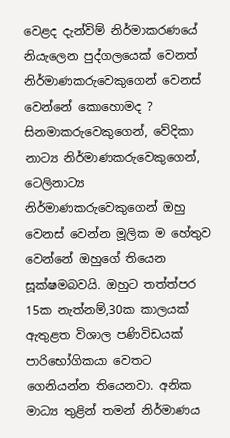වෙළද දැන්විම් නිර්මාකරණයේ නියැලෙන පුද්ගලයෙක් වෙනත් නිර්මාණකරුවෙකුගෙන් වෙනස් වෙන්නේ කොහොමද ?
සිනමාකරුවෙකුගෙන්, වේදිකා නාට්‍ය නිර්මාණකරුවෙකුගෙන්, ටෙලිනාට්‍ය නිර්මාණකරුවෙකුගෙන් ඔහු වෙනස් වෙන්න මූලික ම හේතුව වෙන්නේ ඔහුගේ තියෙන සූක්ෂමබවයි. ඔහුට තත්ත්පර 15ක නැත්නම්,30ක කාලයක් ඇතුළත විශාල පණිවිඩයක් පාරිභෝගිකයා වෙතට ගෙනියන්න තියෙනවා. අනික මාධ්‍ය තුළින් තමන් නිර්මාණය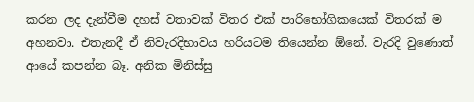කරන ලද දැන්වීම දහස් වතාවක් විතර එක් පාරිභෝගිකයෙක් විතරක් ම අහනවා. එතැනදී ඒ නිවැරදිභාවය හරියටම තියෙන්න ඕනේ. වැරදි වුණොත් ආයේ කපන්න බෑ. අනික මිනිස්සු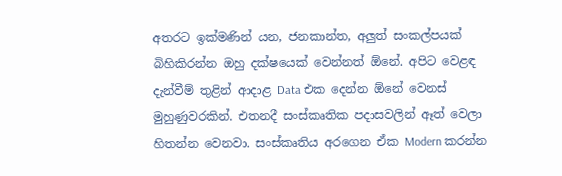අතරට ඉක්මණින් යන, ජනකාන්ත, අලුත් සංකල්පයක් බිහිකිරන්න ඔහු දක්ෂයෙක් වෙන්නත් ඕනේ. අපිට වෙළඳ දැන්වීම් තුළින් ආදාළ Data එක දෙන්න ඕනේ වෙනස් මුහුණුවරකින්. එතනදී සංස්කෘතික පදාසවලින් ඈත් වෙලා හිතන්න වෙනවා. සංස්කෘතිය අරගෙන ඒක Modern කරන්න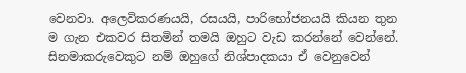වෙනවා. අලෙවිකරණයයි, රසයයි, පාරිභෝජනයයි කියන තුන ම ගැන එකවර සිතමින් තමයි ඔහුට වැඩ කරන්නේ වෙන්නේ. සිනමාකරුවෙකුට නම් ඔහුගේ නිශ්පාදකයා ඒ වෙනුවෙන්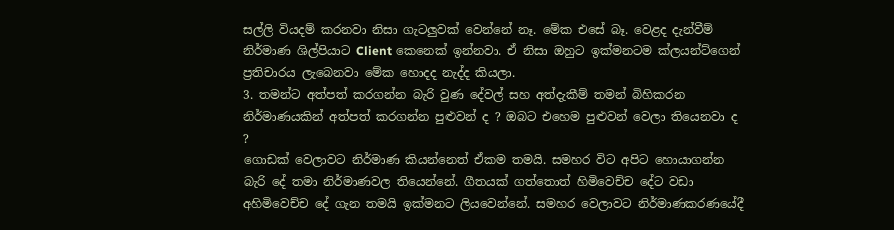සල්ලි වියදම් කරනවා නිසා ගැටලුවක් වෙන්නේ නෑ. මේක එසේ බෑ. වෙළද දැන්වීම් නිර්මාණ ශිල්පියාට Client කෙනෙක් ඉන්නවා. ඒ නිසා ඔහුට ඉක්මනටම ක්ලයන්ට්ගෙන් ප්‍රතිචාරය ලැබෙනවා මේක හොදද නැද්ද කියලා.
3. තමන්ට අත්පත් කරගන්න බැරි වුණ දේවල් සහ අත්දැකීම් තමන් බිහිකරන නිර්මාණයකින් අත්පත් කරගන්න පුළුවන් ද ? ඔබට එහෙම පුළුවන් වෙලා තියෙනවා ද ?
ගොඩක් වෙලාවට නිර්මාණ කියන්නෙත් ඒකම තමයි. සමහර විට අපිට හොයාගන්න බැරි දේ තමා නිර්මාණවල තියෙන්නේ. ගීතයක් ගත්තොත් හිමිවෙච්ච දේට වඩා අහිමිවෙච්ච දේ ගැන තමයි ඉක්මනට ලියවෙන්නේ. සමහර වෙලාවට නිර්මාණකරණයේදී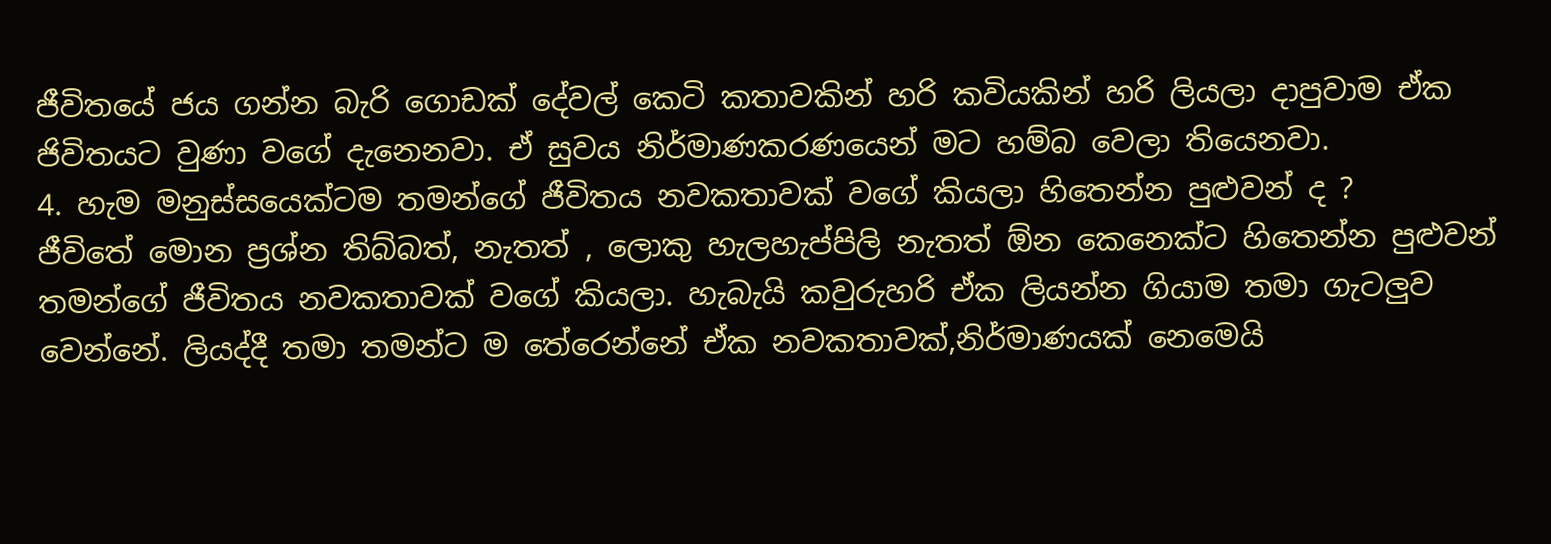ජීවිතයේ ජය ගන්න බැරි ගොඩක් දේවල් කෙටි කතාවකින් හරි කවියකින් හරි ලියලා දාපුවාම ඒක ජිවිතයට වුණා වගේ දැනෙනවා. ඒ සුවය නිර්මාණකරණයෙන් මට හම්බ වෙලා තියෙනවා.
4. හැම මනුස්සයෙක්ටම තමන්ගේ ජීවිතය නවකතාවක් වගේ කියලා හිතෙන්න පුළුවන් ද ?
ජීවිතේ මොන ප්‍රශ්න තිබ්බත්, නැතත් , ලොකු හැලහැප්පිලි නැතත් ඕන කෙනෙක්ට හිතෙන්න පුළුවන් තමන්ගේ ජීවිතය නවකතාවක් වගේ කියලා. හැබැයි කවුරුහරි ඒක ලියන්න ගියාම තමා ගැටලුව වෙන්නේ. ලියද්දී තමා තමන්ට ම තේරෙන්නේ ඒක නවකතාවක්,නිර්මාණයක් නෙමෙයි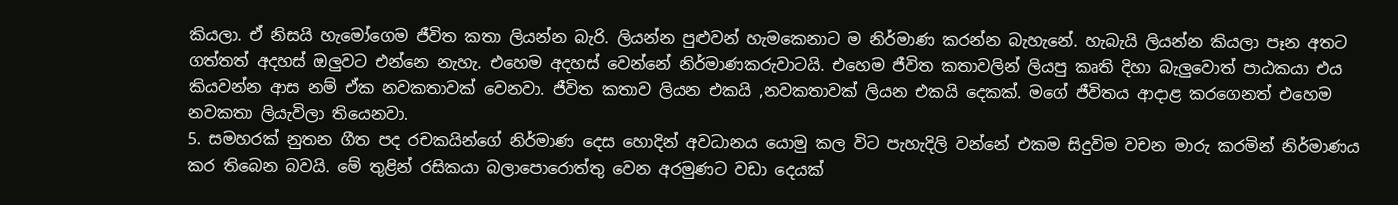කියලා. ඒ නිසයි හැමෝගෙම ජීවිත කතා ලියන්න බැරි. ලියන්න පුළුවන් හැමකෙනාට ම නිර්මාණ කරන්න බැහැනේ. හැබැයි ලියන්න කියලා පෑන අතට ගත්තත් අදහස් ඔලුවට එන්නෙ නැහැ. එහෙම අදහස් වෙන්නේ නිර්මාණකරුවාටයි. එහෙම ජීවිත කතාවලින් ලියපු කෘති දිහා බැලුවොත් පාඨකයා එය කියවන්න ආස නම් ඒක නවකතාවක් වෙනවා. ජීවිත කතාව ලියන එකයි ,නවකතාවක් ලියන එකයි දෙකක්. මගේ ජීවිතය ආදාළ කරගෙනත් එහෙම නවකතා ලියැවිලා තියෙනවා.
5. සමහරක් නුතන ගීත පද රචකයින්ගේ නිර්මාණ දෙස හොදින් අවධානය යොමු කල විට පැහැදිලි වන්නේ එකම සිදුවිම වචන මාරු කරමින් නිර්මාණය කර තිබෙන බවයි. මේ තුළින් රසිකයා බලාපොරොත්තු වෙන අරමුණට වඩා දෙයක්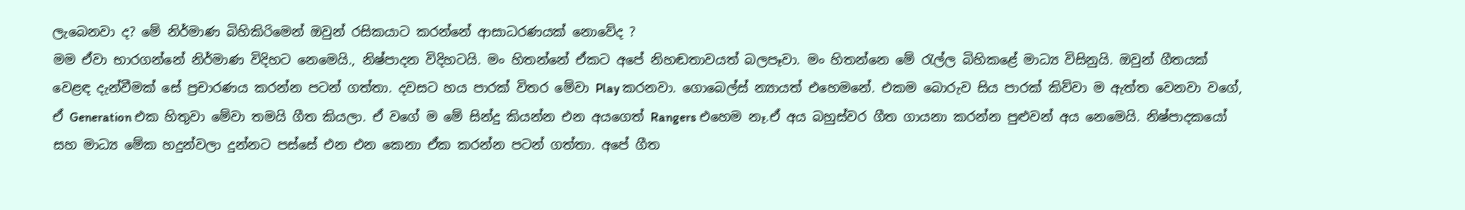ලැබෙනවා ද? මේ නිර්මාණ බිහිකිරිමෙන් ඔවුන් රසිකයාට කරන්නේ ආසාධරණයක් නොවේද ?
මම ඒවා භාරගන්නේ නිර්මාණ විදිහට නෙමෙයි., නිෂ්පාදන විදිහටයි. මං හිතන්නේ ඒකට අපේ නිහඬතාවයත් බලපෑවා. මං හිතන්නෙ මේ රැල්ල බිහිකළේ මාධ්‍ය විසිනුයි. ඔවුන් ගීතයක් වෙළඳ දැන්වීමක් සේ ප්‍රචාරණය කරන්න පටන් ගත්තා. දවසට හය පාරක් විතර මේවා Play කරනවා. ගොබෙල්ස් න්‍යායත් එහෙමනේ. එකම බොරුව සිය පාරක් කිව්වා ම ඇත්ත වෙනවා වගේ, ඒ Generation එක හිතුවා මේවා තමයි ගීත කියලා. ඒ වගේ ම මේ සින්දු කියන්න එන අයගෙත් Rangers එහෙම නෑ.ඒ අය බහුස්වර ගීත ගායනා කරන්න පුළුවන් අය නෙමෙයි. නිෂ්පාදකයෝ සහ මාධ්‍ය මේක හදුන්වලා දුන්නට පස්සේ එන එන කෙනා ඒක කරන්න පටන් ගත්තා. අපේ ගීත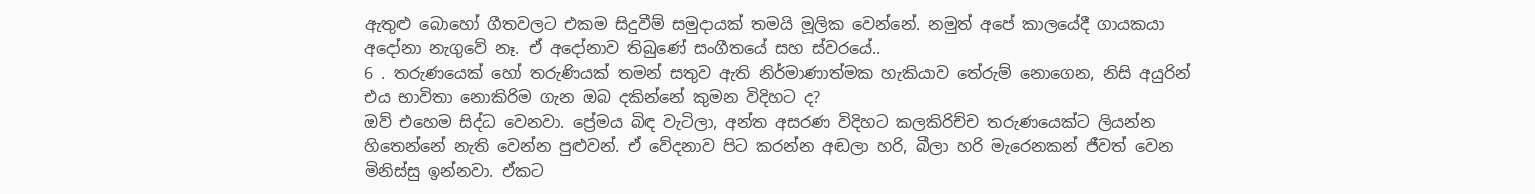ඇතුළු බොහෝ ගීතවලට එකම සිදුවීම් සමුදායක් තමයි මූලික වෙන්නේ. නමුත් අපේ කාලයේදී ගායකයා අදෝනා නැගුවේ නෑ. ඒ අදෝනාව තිබුණේ සංගීතයේ සහ ස්වරයේ..
6 . තරුණයෙක් හෝ තරුණියක් තමන් සතුව ඇති නිර්මාණාත්මක හැකියාව තේරුම් නොගෙන, නිසි අයුරින් එය භාවිතා නොකිරිම ගැන ඔබ දකින්නේ කුමන විදිහට ද?
ඔව් එහෙම සිද්ධ වෙනවා. ප්‍රේමය බිඳ වැටිලා, අන්ත අසරණ විදිහට කලකිරිච්ච තරුණයෙක්ට ලියන්න හිතෙන්නේ නැති වෙන්න පුළුවන්. ඒ වේදනාව පිට කරන්න අඬලා හරි, බීලා හරි මැරෙනකන් ජීවත් වෙන මිනිස්සු ඉන්නවා. ඒකට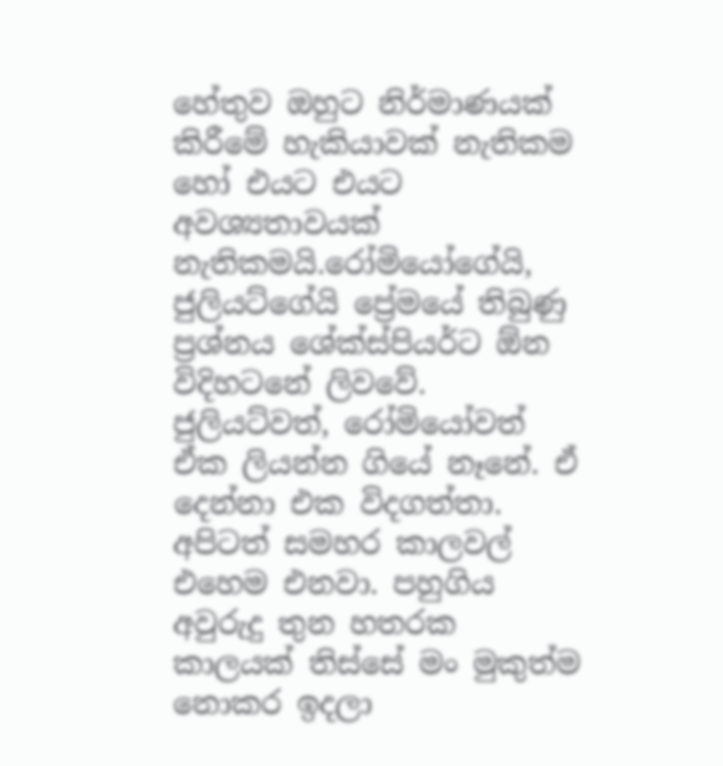හේතුව ඔහුට නිර්මාණයක් කිරීමේ හැකියාවක් නැතිකම හෝ එයට එයට අවශ්‍යතාවයක් නැතිකමයි.රෝමියෝගේයි, ජුලියට්ගේයි ප්‍රේමයේ තිබුණු ප්‍රශ්නය ශේක්ස්පියර්ට ඕන විදිහටනේ ලිවවේ. ජුලියට්වත්, රෝමියෝවත් ඒක ලියන්න ගියේ නෑනේ. ඒ දෙන්නා එක විදගත්තා. අපිටත් සමහර කාලවල් එහෙම එනවා. පහුගිය අවුරුදු තුන හතරක කාලයක් තිස්සේ මං මුකුත්ම නොකර ඉදලා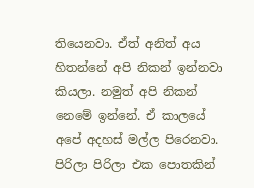තියෙනවා. ඒත් අනිත් අය හිතන්නේ අපි නිකන් ඉන්නවා කියලා. නමුත් අපි නිකන් නෙමේ ඉන්නේ. ඒ කාලයේ අපේ අදහස් මල්ල පිරෙනවා. පිරිලා පිරිලා එක පොතකින්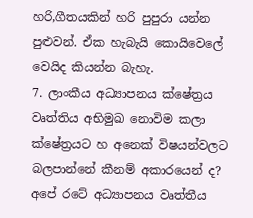හරි,ගීතයකින් හරි පුපුරා යන්න පුළුවන්. ඒක හැබැයි කොයිවෙලේ වෙයිද කියන්න බැහැ.
7. ලාංකීය අධ්‍යාපනය ක්ෂේත්‍රය වෘත්තිය අභිමුඛ නොවිම කලා ක්ෂේත්‍රයට හ අනෙක් විෂයන්වලට බලපාන්නේ කීනම් අකාරයෙන් ද?
අපේ රටේ අධ්‍යාපනය වෘත්තීය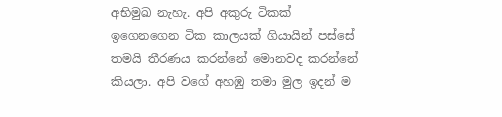අභිමුඛ නැහැ. අපි අකුරු ටිකක් ඉගෙනගෙන ටික කාලයක් ගියායින් පස්සේ තමයි තීරණය කරන්නේ මොනවද කරන්නේ කියලා. අපි වගේ අහඹු තමා මුල ඉදන් ම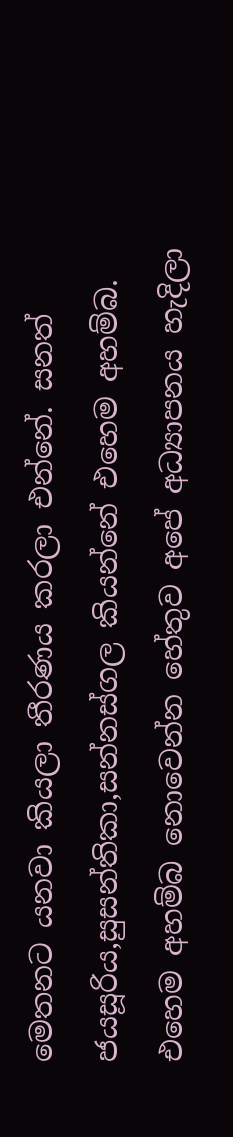මෙතනට යනවා කියලා තීරණය කරලා එන්නේ. සනත් ජයසූරිය,සුසන්තිකා,සන්නස්ගල කියන්නේ එහෙම අහම්බ. එහෙම අහම්බ නොවෙන්න හේතුව අපේ අධ්‍යාපනය හැදිලා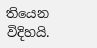තියෙන විදිහයි.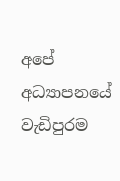අපේ අධ්‍යාපනයේ වැඩිපුරම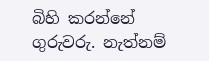බිහි කරන්නේ ගුරුවරු. නැත්නම්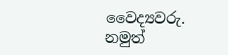වෛද්‍යවරු. නමුත්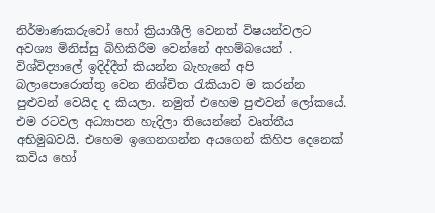නිර්මාණකරුවෝ හෝ ක්‍රියාශීලි වෙනත් විෂයන්වලට අවශ්‍ය මිනිස්සු බිහිකිරීම වෙන්නේ අහම්බයෙන් . විශ්විද්‍යාලේ ඉදිද්දීත් කියන්න බැහැනේ අපි බලාපොරොත්තු වෙන නිශ්චිත රැකියාව ම කරන්න පුළුවන් වෙයිද ද කියලා. නමුත් එහෙම පුළුවන් ලෝකයේ. එම රටවල අධ්‍යාපන හැදිලා තියෙන්නේ වෘත්තීය අභිමුඛවයි. එහෙම ඉගෙනගන්න අයගෙන් කිහිප දෙනෙක් කවිය හෝ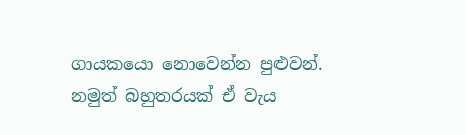ගායකයො නොවෙන්න පුළුවන්. නමුත් බහුතරයක් ඒ වැය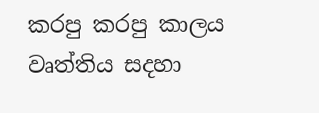කරපු කරපු කාලය වෘත්තිය සදහා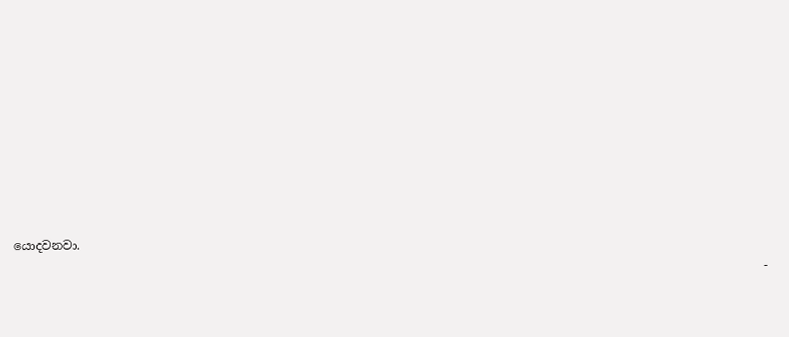යොදවනවා.
                                                                                                                             -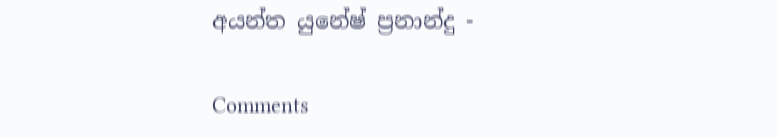අයන්ත යුනේෂ් ප්‍රනාන්දු -

Comments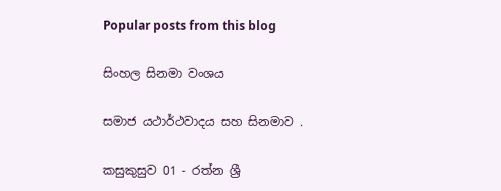Popular posts from this blog

සිංහල සිනමා වංශය

සමාජ යථාර්ථවාදය සහ සිනමාව .

කසුකුසුව 01 - රත්න ශ්‍රී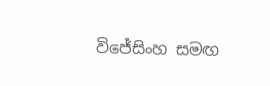විජේසිංහ සමඟ